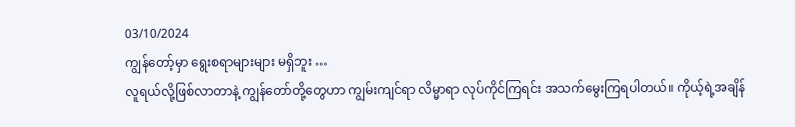03/10/2024
ကျွန်တော့်မှာ ရွေးစရာများများ မရှိဘူး …
လူရယ်လို့ဖြစ်လာတာနဲ့ ကျွန်တော်တို့တွေဟာ ကျွမ်းကျင်ရာ လိမ္မာရာ လုပ်ကိုင်ကြရင်း အသက်မွေးကြရပါတယ်။ ကိုယ့်ရဲ့အချိန်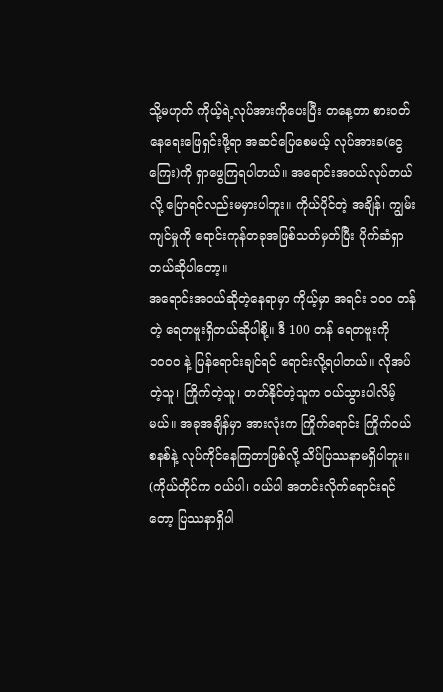သို့မဟုတ် ကိုယ့်ရဲ့လုပ်အားကိုပေးပြီး တနေ့တာ စားဝတ်နေရေးဖြေရှင်းဖို့ရာ အဆင်ပြေစေမယ့် လုပ်အားခ(ငွေကြေး)ကို ရှာဖွေကြရပါတယ်။ အရောင်းအဝယ်လုပ်တယ်လို့ ပြောရင်လည်းမမှားပါဘူး။ ကိုယ်ပိုင်တဲ့ အချိန်၊ ကျွမ်းကျင်မှုကို ရောင်းကုန်တခုအဖြစ်သတ်မှတ်ပြီး ပိုက်ဆံရှာတယ်ဆိုပါတော့။
အရောင်းအဝယ်ဆိုတဲ့နေရာမှာ ကိုယ့်မှာ အရင်း ၁၀၀ တန်တဲ့ ရေတဗူးရှိတယ်ဆိုပါစို့။ ဒီ 100 တန် ရေတဗူးကို ၁၀၀၀ နဲ့ ပြန်ရောင်းချင်ရင် ရောင်းလို့ရပါတယ်။ လိုအပ်တဲ့သူ၊ ကြိုက်တဲ့သူ၊ တတ်နိုင်တဲ့သူက ဝယ်သွားပါလိမ့်မယ်။ အခုအချိန်မှာ အားလုံးက ကြိုက်ရောင်း ကြိုက်ဝယ်စနစ်နဲ့ လုပ်ကိုင်နေကြတာဖြစ်လို့ သိပ်ပြဿနာမရှိပါဘူး။ (ကိုယ်တိုင်က ဝယ်ပါ၊ ဝယ်ပါ အတင်းလိုက်ရောင်းရင်တော့ ပြဿနာရှိပါ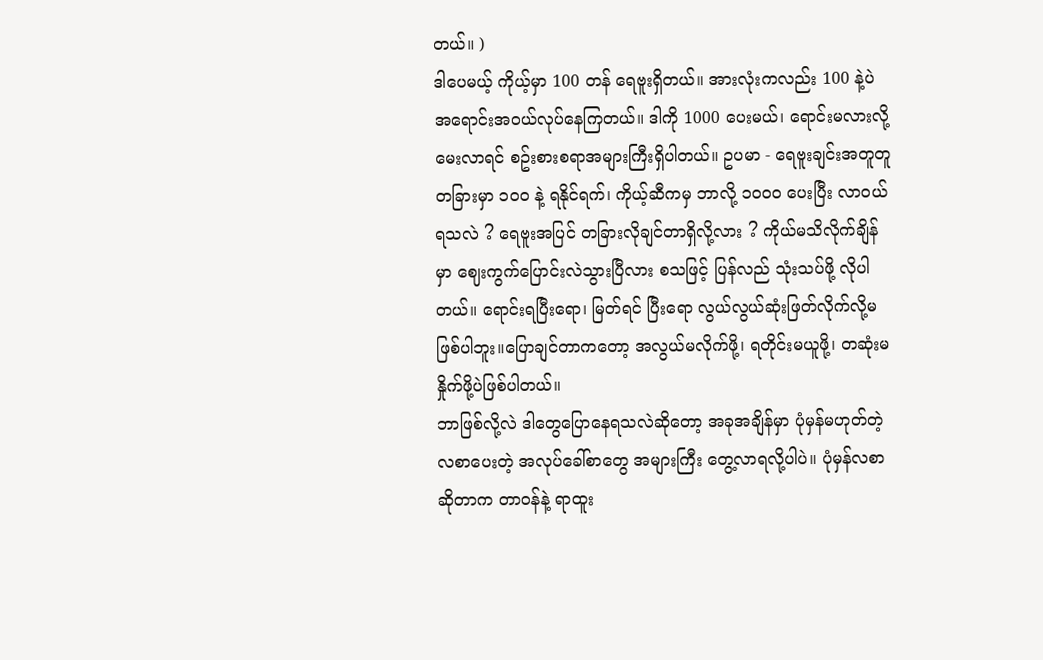တယ်။ )
ဒါပေမယ့် ကိုယ့်မှာ 100 တန် ရေဗူးရှိတယ်။ အားလုံးကလည်း 100 နဲ့ပဲ အရောင်းအဝယ်လုပ်နေကြတယ်။ ဒါကို 1000 ပေးမယ်၊ ရောင်းမလားလို့ မေးလာရင် စဥ်းစားစရာအများကြီးရှိပါတယ်။ ဥပမာ - ရေဗူးချင်းအတူတူ တခြားမှာ ၁၀၀ နဲ့ ရနိုင်ရက်၊ ကိုယ့်ဆီကမှ ဘာလို့ ၁၀၀၀ ပေးပြီး လာဝယ်ရသလဲ ? ရေဗူးအပြင် တခြားလိုချင်တာရှိလို့လား ? ကိုယ်မသိလိုက်ချိန်မှာ ဈေးကွက်ပြောင်းလဲသွားပြီလား စသဖြင့် ပြန်လည် သုံးသပ်ဖို့ လိုပါတယ်။ ရောင်းရပြီးရော၊ မြတ်ရင် ပြီးရော လွယ်လွယ်ဆုံးဖြတ်လိုက်လို့မဖြစ်ပါဘူး။ပြောချင်တာကတော့ အလွယ်မလိုက်ဖို့၊ ရတိုင်းမယူဖို့၊ တဆုံးမနှိုက်ဖို့ပဲဖြစ်ပါတယ်။
ဘာဖြစ်လို့လဲ ဒါတွေပြောနေရသလဲဆိုတော့ အခုအချိန်မှာ ပုံမှန်မဟုတ်တဲ့ လစာပေးတဲ့ အလုပ်ခေါ်စာတွေ အများကြီး တွေ့လာရလို့ပါပဲ။ ပုံမှန်လစာဆိုတာက တာဝန်နဲ့ ရာထူး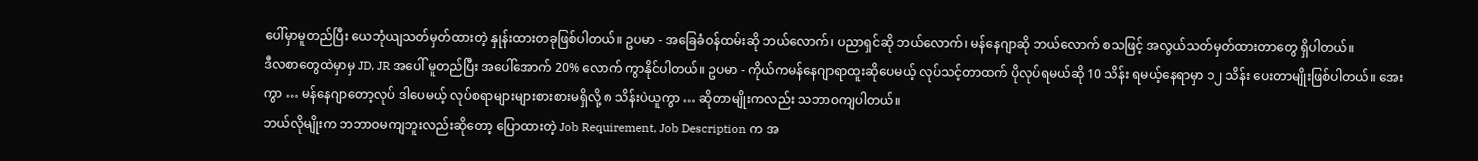ပေါ်မှာမူတည်ပြီး ယေဘုံယျသတ်မှတ်ထားတဲ့ နှုန်းထားတခုဖြစ်ပါတယ်။ ဥပမာ - အခြေခံဝန်ထမ်းဆို ဘယ်လောက်၊ ပညာရှင်ဆို ဘယ်လောက်၊ မန်နေဂျာဆို ဘယ်လောက် စသဖြင့် အလွယ်သတ်မှတ်ထားတာတွေ ရှိပါတယ်။
ဒီလစာတွေထဲမှာမှ JD, JR အပေါ် မူတည်ပြီး အပေါ်အောက် 20% လောက် ကွာနိုင်ပါတယ်။ ဥပမာ - ကိုယ်ကမန်နေဂျာရာထူးဆိုပေမယ့် လုပ်သင့်တာထက် ပိုလုပ်ရမယ်ဆို 10 သိန်း ရမယ့်နေရာမှာ ၁၂ သိန်း ပေးတာမျိုးဖြစ်ပါတယ်။ အေးကွာ … မန်နေဂျာတော့လုပ် ဒါပေမယ့် လုပ်စရာများများစားစားမရှိလို့ ၈ သိန်းပဲယူကွာ … ဆိုတာမျိုးကလည်း သဘာဝကျပါတယ်။
ဘယ်လိုမျိုးက ဘဘာဝမကျဘူးလည်းဆိုတော့ ပြောထားတဲ့ Job Requirement, Job Description က အ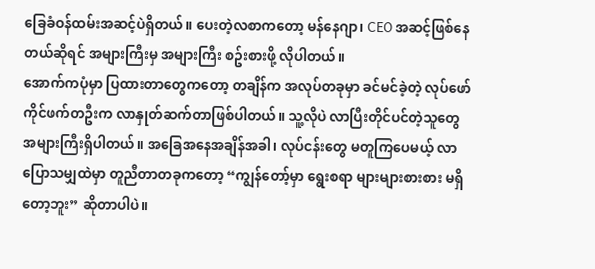ခြေခံဝန်ထမ်းအဆင့်ပဲရှိတယ်။ ပေးတဲ့လစာကတော့ မန်နေဂျာ၊ CEO အဆင့်ဖြစ်နေတယ်ဆိုရင် အများကြီးမှ အများကြီး စဥ်းစားဖို့ လိုပါတယ်။
အောက်ကပုံမှာ ပြထားတာတွေကတော့ တချိန်က အလုပ်တခုမှာ ခင်မင်ခဲ့တဲ့ လုပ်ဖော်ကိုင်ဖက်တဦးက လာနှုတ်ဆက်တာဖြစ်ပါတယ်။ သူ့လိုပဲ လာပြီးတိုင်ပင်တဲ့သူတွေ အများကြီးရှိပါတယ်။ အခြေအနေအချိန်အခါ၊ လုပ်ငန်းတွေ မတူကြပေမယ့် လာပြောသမျှထဲမှာ တူညီတာတခုကတော့ “ကျွန်တော့်မှာ ရွေးစရာ များများစားစား မရှိတော့ဘူး” ဆိုတာပါပဲ။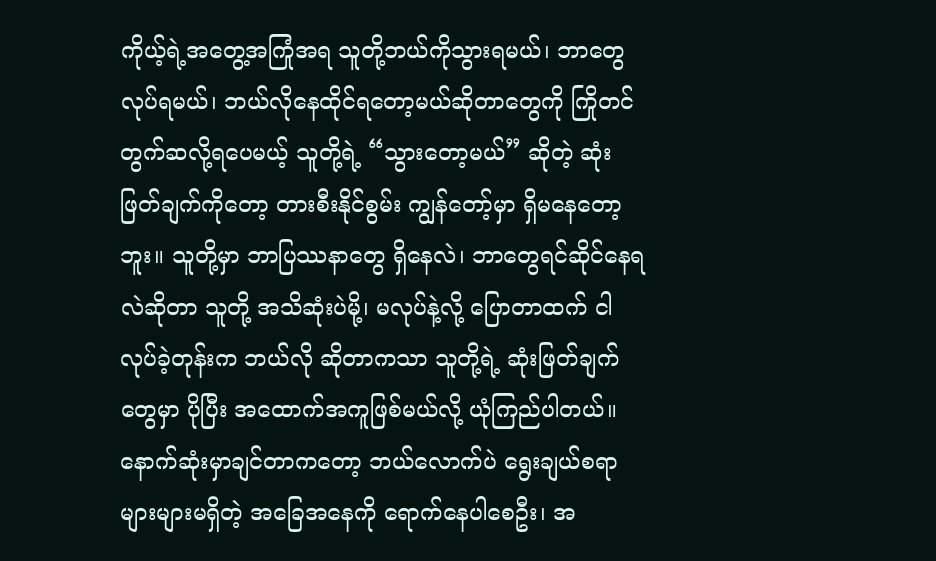ကိုယ့်ရဲ့အတွေ့အကြုံအရ သူတို့ဘယ်ကိုသွားရမယ်၊ ဘာတွေလုပ်ရမယ်၊ ဘယ်လိုနေထိုင်ရတော့မယ်ဆိုတာတွေကို ကြိုတင်တွက်ဆလို့ရပေမယ့် သူတို့ရဲ့ “သွားတော့မယ်” ဆိုတဲ့ ဆုံးဖြတ်ချက်ကိုတော့ တားစီးနိုင်စွမ်း ကျွန်တော့်မှာ ရှိမနေတော့ဘူး။ သူတို့မှာ ဘာပြဿနာတွေ ရှိနေလဲ၊ ဘာတွေရင်ဆိုင်နေရလဲဆိုတာ သူတို့ အသိဆုံးပဲမို့၊ မလုပ်နဲ့လို့ ပြောတာထက် ငါလုပ်ခဲ့တုန်းက ဘယ်လို ဆိုတာကသာ သူတို့ရဲ့ ဆုံးဖြတ်ချက်တွေမှာ ပိုပြီး အထောက်အကူဖြစ်မယ်လို့ ယုံကြည်ပါတယ်။
နောက်ဆုံးမှာချင်တာကတော့ ဘယ်လောက်ပဲ ရွေးချယ်စရာများများမရှိတဲ့ အခြေအနေကို ရောက်နေပါစေဦး၊ အ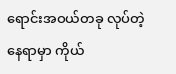ရောင်းအဝယ်တခု လုပ်တဲ့နေရာမှာ ကိုယ်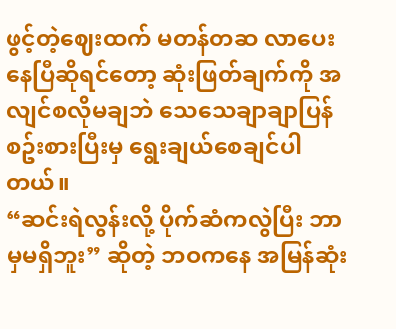ဖွင့်တဲ့ဈေးထက် မတန်တဆ လာပေးနေပြီဆိုရင်တော့ ဆုံးဖြတ်ချက်ကို အလျင်စလိုမချဘဲ သေသေချာချာပြန်စဥ်းစားပြီးမှ ရွေးချယ်စေချင်ပါတယ်။
“ဆင်းရဲလွန်းလို့ ပိုက်ဆံကလွဲပြီး ဘာမှမရှိဘူး” ဆိုတဲ့ ဘဝကနေ အမြန်ဆုံး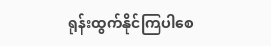ရုန်းထွက်နိုင်ကြပါစေ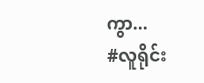ကွာ...
#လူရိုင်း